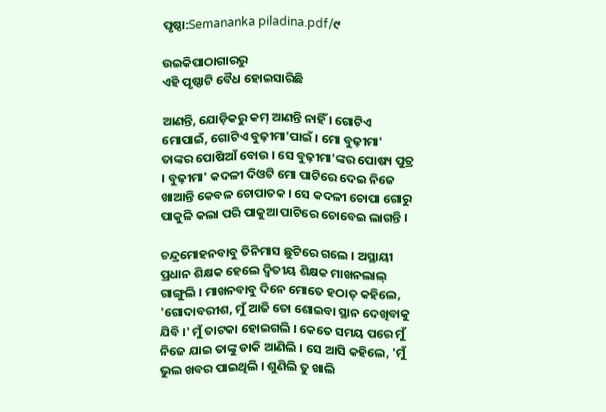ପୃଷ୍ଠା:Semananka piladina.pdf/୯

ଉଇକିପାଠାଗାର‌ରୁ
ଏହି ପୃଷ୍ଠାଟି ବୈଧ ହୋଇସାରିଛି

ଆଣନ୍ତି, ଯୋଡ଼ିକରୁ କମ୍‍ ଆଣନ୍ତି ନାହିଁ । ଗୋଟିଏ ମୋପାଇଁ, ଗୋଟିଏ ବୁଢ଼ୀମା'ପାଇଁ । ମୋ ବୁଢ଼ୀମା' ତାଙ୍କର ପୋଷିଆଁ ବୋଉ । ସେ ବୁଢ଼ୀମା'ଙ୍କର ପୋଷ୍ୟ ପୁତ୍ର । ବୁଢ଼ୀମା' କଦଳୀ ଦିଓଟି ମୋ ପାଟିରେ ଦେଇ ନିଜେ ଖାଆନ୍ତି କେବଳ ଚୋପାତକ । ସେ କଦଳୀ ଚୋପା ଗୋରୁ ପାକୁଳି କଲା ପରି ପାକୁଆ ପାଟିରେ ଚୋବେଇ ଲାଗନ୍ତି ।

ଚନ୍ଦ୍ରମୋହନବାବୁ ତିନିମାସ ଛୁଟିରେ ଗଲେ । ଅସ୍ଥାୟୀ ପ୍ରଧାନ ଶିକ୍ଷକ ହେଲେ ଦ୍ୱିତୀୟ ଶିକ୍ଷକ ମାଖନଲାଲ୍‍ ଗାଙ୍ଗୁଲି । ମାଖନବାବୁ ଦିନେ ମୋତେ ହଠାତ୍‍ କହିଲେ, 'ଗୋଦାବରୀଶ, ମୁଁ ଆଜି ତୋ ଶୋଇବା ସ୍ଥାନ ଦେଖିବାକୁ ଯିବି ।' ମୁଁ ତାଟକା ହୋଇଗଲି । କେତେ ସମୟ ପରେ ମୁଁ ନିଜେ ଯାଇ ତାଙ୍କୁ ଡାକି ଆଣିଲି । ସେ ଆସି କହିଲେ, 'ମୁଁ ଭୁଲ ଖବର ପାଇଥିଲି । ଶୁଣିଲି ତୁ ଖାଲି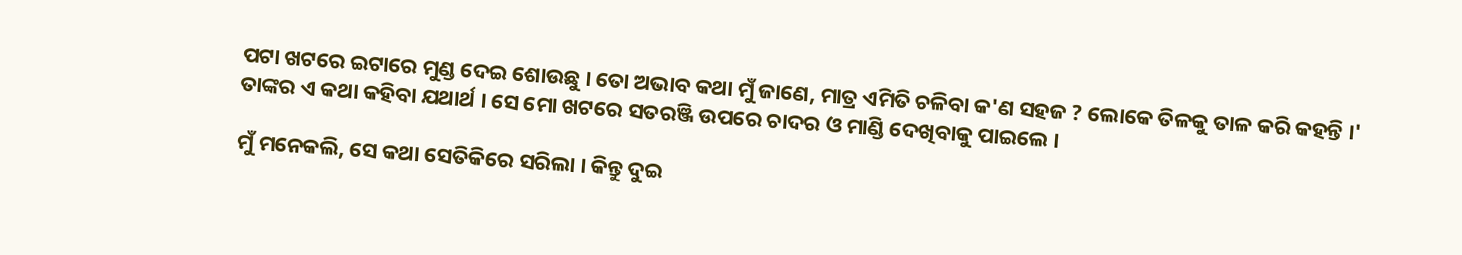ପଟା ଖଟରେ ଇଟାରେ ମୁଣ୍ଡ ଦେଇ ଶୋଉଛୁ । ତୋ ଅଭାବ କଥା ମୁଁ ଜାଣେ, ମାତ୍ର ଏମିତି ଚଳିବା କ'ଣ ସହଜ ? ଲୋକେ ତିଳକୁ ତାଳ କରି କହନ୍ତି ।' ତାଙ୍କର ଏ କଥା କହିବା ଯଥାର୍ଥ । ସେ ମୋ ଖଟରେ ସତରଞ୍ଜି ଉପରେ ଚାଦର ଓ ମାଣ୍ଡି ଦେଖିବାକୁ ପାଇଲେ ।

ମୁଁ ମନେକଲି, ସେ କଥା ସେତିକିରେ ସରିଲା । କିନ୍ତୁ ଦୁଇ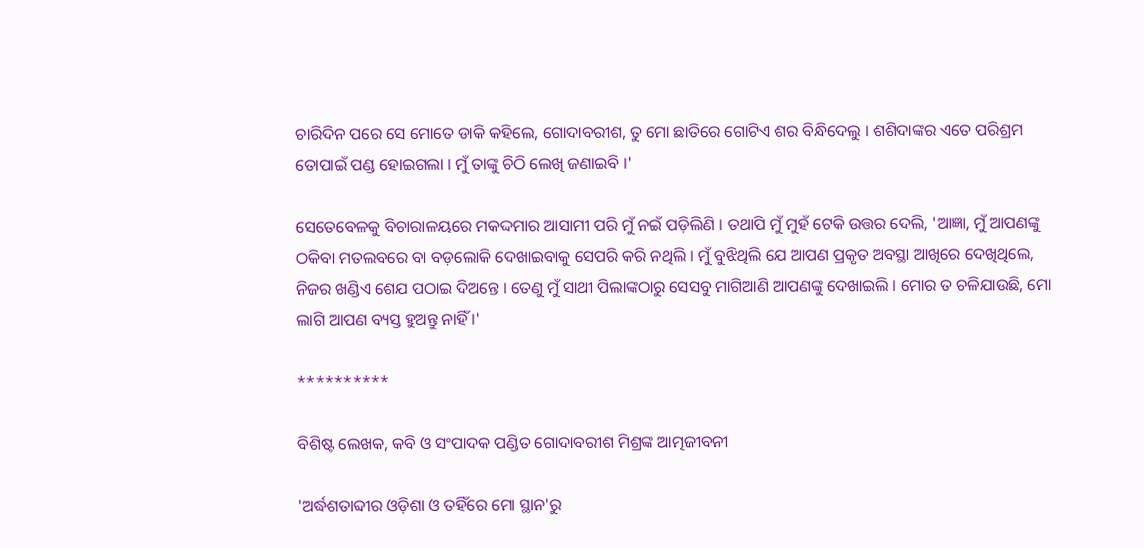ଚାରିଦିନ ପରେ ସେ ମୋତେ ଡାକି କହିଲେ, ଗୋଦାବରୀଶ, ତୁ ମୋ ଛାତିରେ ଗୋଟିଏ ଶର ବିନ୍ଧିଦେଲୁ । ଶଶିଦାଙ୍କର ଏତେ ପରିଶ୍ରମ ତୋପାଇଁ ପଣ୍ଡ ହୋଇଗଲା । ମୁଁ ତାଙ୍କୁ ଚିଠି ଲେଖି ଜଣାଇବି ।'

ସେତେବେଳକୁ ବିଚାରାଳୟରେ ମକଦ୍ଦମାର ଆସାମୀ ପରି ମୁଁ ନଇଁ ପଡ଼ିଲିଣି । ତ‌ଥାପି ମୁଁ ମୁହଁ ଟେକି ଉତ୍ତର ଦେଲି, 'ଆଜ୍ଞା, ମୁଁ ଆପଣଙ୍କୁ ଠକିବା ମତଲବରେ ବା ବଡ଼ଲୋକି ଦେଖାଇବାକୁ ସେପରି କରି ନଥିଲି । ମୁଁ ବୁଝିଥିଲି ଯେ ଆପଣ ପ୍ରକୃତ ଅବସ୍ଥା ଆଖିରେ ଦେଖିଥିଲେ, ନିଜର ଖଣ୍ଡିଏ ଶେଯ ପଠାଇ ଦିଅନ୍ତେ । ତେଣୁ ମୁଁ ସାଥୀ ପିଲାଙ୍କଠାରୁ ସେସବୁ ମାଗିଆଣି ଆପଣଙ୍କୁ ଦେଖାଇଲି । ମୋର ତ ଚଳିଯାଉଛି, ମୋ ଲାଗି ଆପଣ ବ୍ୟସ୍ତ ହୁଅନ୍ତୁ ନାହିଁ ।'

**********

ବିଶିଷ୍ଟ ଲେଖକ, କବି ଓ ସଂପାଦକ ପଣ୍ଡିତ ଗୋଦାବରୀଶ ମିଶ୍ରଙ୍କ ଆତ୍ମଜୀବନୀ

'ଅର୍ଦ୍ଧଶତାବ୍ଦୀର ଓଡ଼ିଶା ଓ ତହିଁରେ ମୋ ସ୍ଥାନ'ରୁ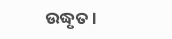ଉଦ୍ଧୃତ ।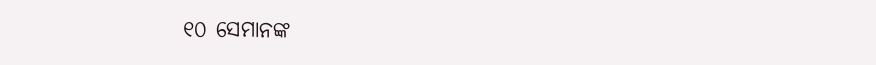୧୦ ସେମାନଙ୍କ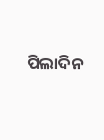ପିଲାଦିନ